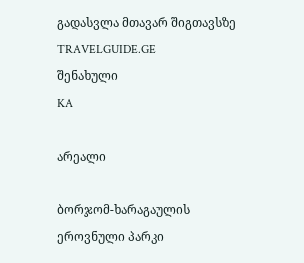გადასვლა მთავარ შიგთავსზე
TRAVELGUIDE.GE
შენახული
KA

არეალი

ბორჯომ-ხარაგაულის ეროვნული პარკი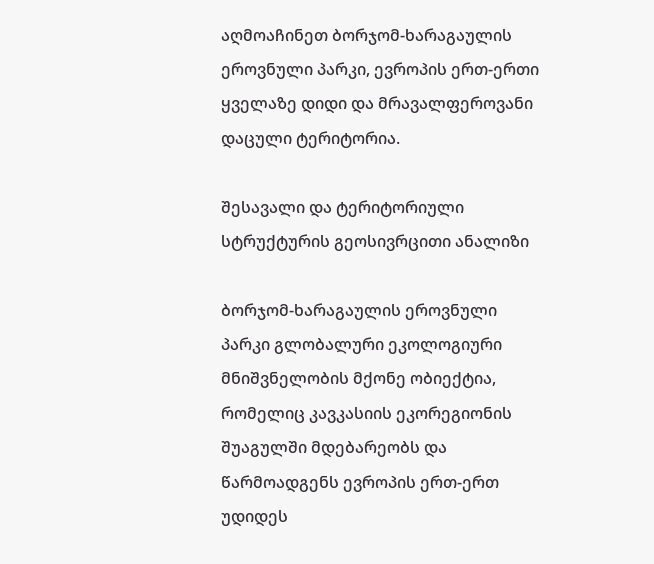აღმოაჩინეთ ბორჯომ-ხარაგაულის ეროვნული პარკი, ევროპის ერთ-ერთი ყველაზე დიდი და მრავალფეროვანი დაცული ტერიტორია.

შესავალი და ტერიტორიული სტრუქტურის გეოსივრცითი ანალიზი

ბორჯომ-ხარაგაულის ეროვნული პარკი გლობალური ეკოლოგიური მნიშვნელობის მქონე ობიექტია, რომელიც კავკასიის ეკორეგიონის შუაგულში მდებარეობს და წარმოადგენს ევროპის ერთ-ერთ უდიდეს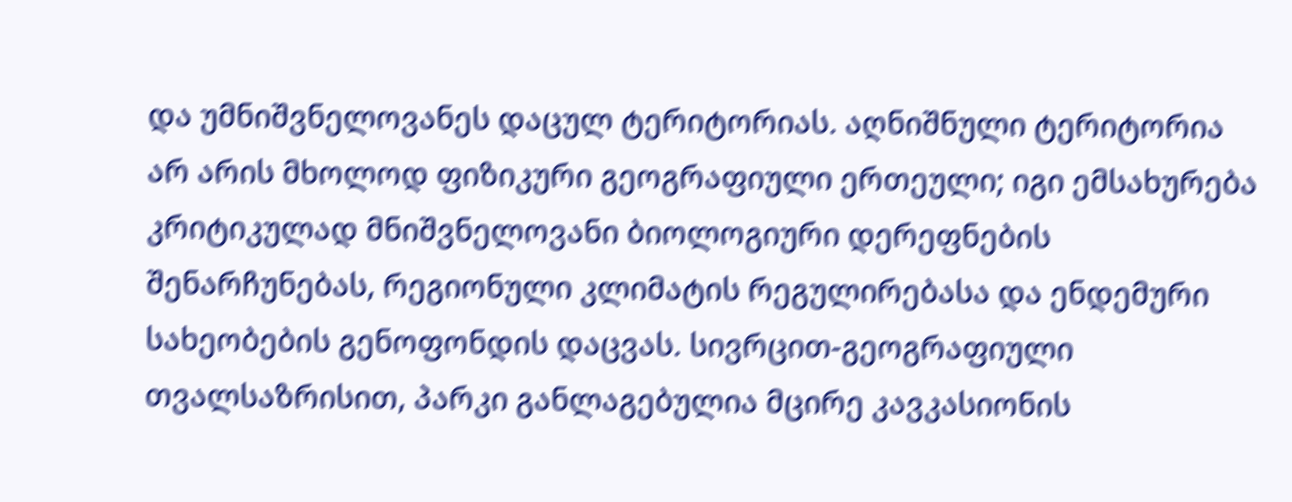და უმნიშვნელოვანეს დაცულ ტერიტორიას. აღნიშნული ტერიტორია არ არის მხოლოდ ფიზიკური გეოგრაფიული ერთეული; იგი ემსახურება კრიტიკულად მნიშვნელოვანი ბიოლოგიური დერეფნების შენარჩუნებას, რეგიონული კლიმატის რეგულირებასა და ენდემური სახეობების გენოფონდის დაცვას. სივრცით-გეოგრაფიული თვალსაზრისით, პარკი განლაგებულია მცირე კავკასიონის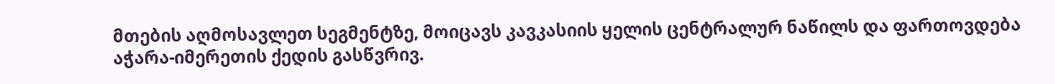მთების აღმოსავლეთ სეგმენტზე, მოიცავს კავკასიის ყელის ცენტრალურ ნაწილს და ფართოვდება აჭარა-იმერეთის ქედის გასწვრივ.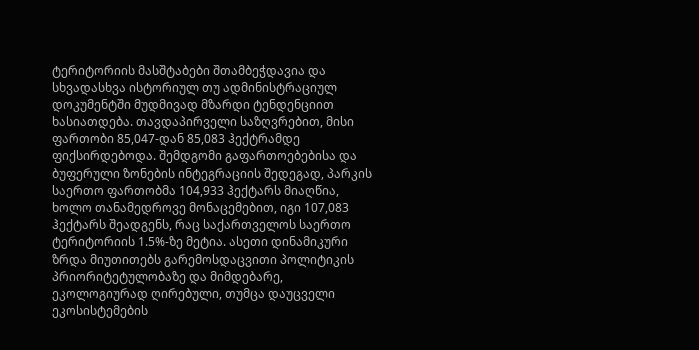ტერიტორიის მასშტაბები შთამბეჭდავია და სხვადასხვა ისტორიულ თუ ადმინისტრაციულ დოკუმენტში მუდმივად მზარდი ტენდენციით ხასიათდება. თავდაპირველი საზღვრებით, მისი ფართობი 85,047-დან 85,083 ჰექტრამდე ფიქსირდებოდა. შემდგომი გაფართოებებისა და ბუფერული ზონების ინტეგრაციის შედეგად, პარკის საერთო ფართობმა 104,933 ჰექტარს მიაღწია, ხოლო თანამედროვე მონაცემებით, იგი 107,083 ჰექტარს შეადგენს, რაც საქართველოს საერთო ტერიტორიის 1.5%-ზე მეტია. ასეთი დინამიკური ზრდა მიუთითებს გარემოსდაცვითი პოლიტიკის პრიორიტეტულობაზე და მიმდებარე, ეკოლოგიურად ღირებული, თუმცა დაუცველი ეკოსისტემების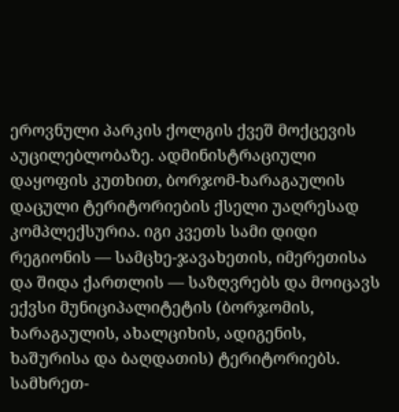ეროვნული პარკის ქოლგის ქვეშ მოქცევის აუცილებლობაზე. ადმინისტრაციული დაყოფის კუთხით, ბორჯომ-ხარაგაულის დაცული ტერიტორიების ქსელი უაღრესად კომპლექსურია. იგი კვეთს სამი დიდი რეგიონის — სამცხე-ჯავახეთის, იმერეთისა და შიდა ქართლის — საზღვრებს და მოიცავს ექვსი მუნიციპალიტეტის (ბორჯომის, ხარაგაულის, ახალციხის, ადიგენის, ხაშურისა და ბაღდათის) ტერიტორიებს. სამხრეთ-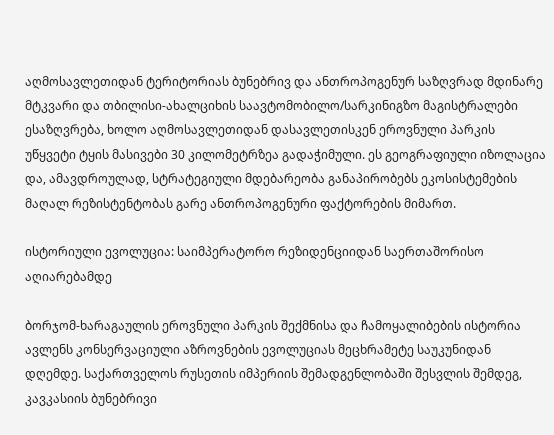აღმოსავლეთიდან ტერიტორიას ბუნებრივ და ანთროპოგენურ საზღვრად მდინარე მტკვარი და თბილისი-ახალციხის საავტომობილო/სარკინიგზო მაგისტრალები ესაზღვრება, ხოლო აღმოსავლეთიდან დასავლეთისკენ ეროვნული პარკის უწყვეტი ტყის მასივები 30 კილომეტრზეა გადაჭიმული. ეს გეოგრაფიული იზოლაცია და, ამავდროულად, სტრატეგიული მდებარეობა განაპირობებს ეკოსისტემების მაღალ რეზისტენტობას გარე ანთროპოგენური ფაქტორების მიმართ.

ისტორიული ევოლუცია: საიმპერატორო რეზიდენციიდან საერთაშორისო აღიარებამდე

ბორჯომ-ხარაგაულის ეროვნული პარკის შექმნისა და ჩამოყალიბების ისტორია ავლენს კონსერვაციული აზროვნების ევოლუციას მეცხრამეტე საუკუნიდან დღემდე. საქართველოს რუსეთის იმპერიის შემადგენლობაში შესვლის შემდეგ, კავკასიის ბუნებრივი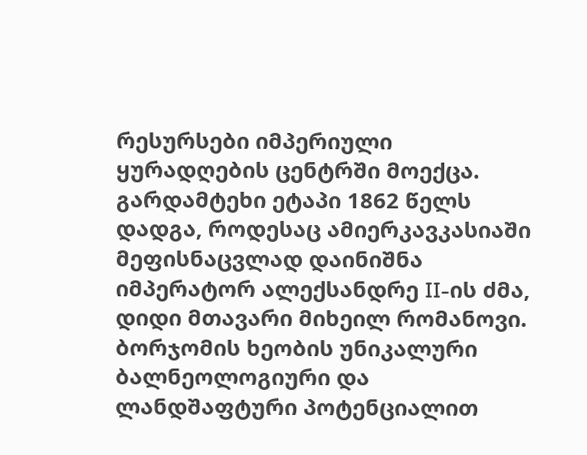რესურსები იმპერიული ყურადღების ცენტრში მოექცა. გარდამტეხი ეტაპი 1862 წელს დადგა, როდესაც ამიერკავკასიაში მეფისნაცვლად დაინიშნა იმპერატორ ალექსანდრე II-ის ძმა, დიდი მთავარი მიხეილ რომანოვი. ბორჯომის ხეობის უნიკალური ბალნეოლოგიური და ლანდშაფტური პოტენციალით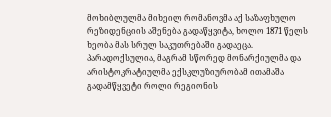მოხიბლულმა მიხეილ რომანოვმა აქ საზაფხულო რეზიდენციის აშენება გადაწყვიტა, ხოლო 1871 წელს ხეობა მას სრულ საკუთრებაში გადაეცა. პარადოქსულია, მაგრამ სწორედ მონარქიულმა და არისტოკრატიულმა ექსკლუზიურობამ ითამაშა გადამწყვეტი როლი რეგიონის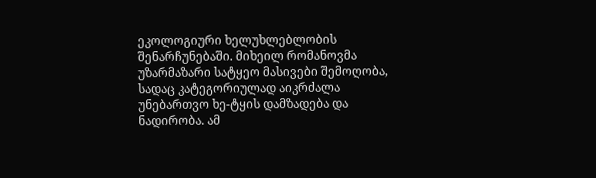ეკოლოგიური ხელუხლებლობის შენარჩუნებაში. მიხეილ რომანოვმა უზარმაზარი სატყეო მასივები შემოღობა, სადაც კატეგორიულად აიკრძალა უნებართვო ხე-ტყის დამზადება და ნადირობა. ამ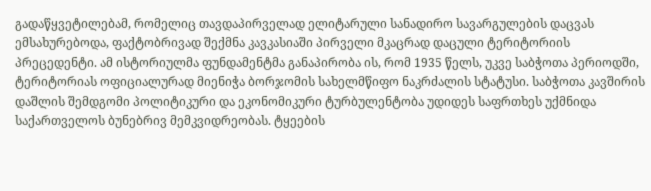გადაწყვეტილებამ, რომელიც თავდაპირველად ელიტარული სანადირო სავარგულების დაცვას ემსახურებოდა, ფაქტობრივად შექმნა კავკასიაში პირველი მკაცრად დაცული ტერიტორიის პრეცედენტი. ამ ისტორიულმა ფუნდამენტმა განაპირობა ის, რომ 1935 წელს, უკვე საბჭოთა პერიოდში, ტერიტორიას ოფიციალურად მიენიჭა ბორჯომის სახელმწიფო ნაკრძალის სტატუსი. საბჭოთა კავშირის დაშლის შემდგომი პოლიტიკური და ეკონომიკური ტურბულენტობა უდიდეს საფრთხეს უქმნიდა საქართველოს ბუნებრივ მემკვიდრეობას. ტყეების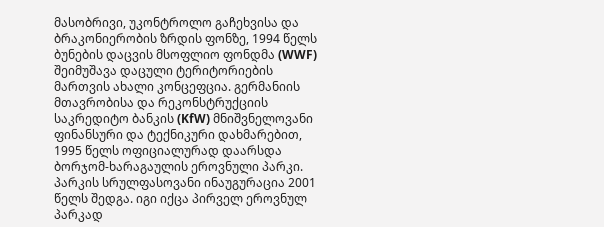მასობრივი, უკონტროლო გაჩეხვისა და ბრაკონიერობის ზრდის ფონზე, 1994 წელს ბუნების დაცვის მსოფლიო ფონდმა (WWF) შეიმუშავა დაცული ტერიტორიების მართვის ახალი კონცეფცია. გერმანიის მთავრობისა და რეკონსტრუქციის საკრედიტო ბანკის (KfW) მნიშვნელოვანი ფინანსური და ტექნიკური დახმარებით, 1995 წელს ოფიციალურად დაარსდა ბორჯომ-ხარაგაულის ეროვნული პარკი. პარკის სრულფასოვანი ინაუგურაცია 2001 წელს შედგა. იგი იქცა პირველ ეროვნულ პარკად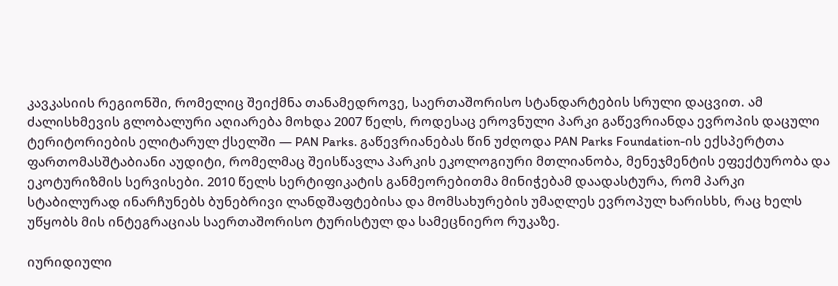კავკასიის რეგიონში, რომელიც შეიქმნა თანამედროვე, საერთაშორისო სტანდარტების სრული დაცვით. ამ ძალისხმევის გლობალური აღიარება მოხდა 2007 წელს, როდესაც ეროვნული პარკი გაწევრიანდა ევროპის დაცული ტერიტორიების ელიტარულ ქსელში — PAN Parks. გაწევრიანებას წინ უძღოდა PAN Parks Foundation-ის ექსპერტთა ფართომასშტაბიანი აუდიტი, რომელმაც შეისწავლა პარკის ეკოლოგიური მთლიანობა, მენეჯმენტის ეფექტურობა და ეკოტურიზმის სერვისები. 2010 წელს სერტიფიკატის განმეორებითმა მინიჭებამ დაადასტურა, რომ პარკი სტაბილურად ინარჩუნებს ბუნებრივი ლანდშაფტებისა და მომსახურების უმაღლეს ევროპულ ხარისხს, რაც ხელს უწყობს მის ინტეგრაციას საერთაშორისო ტურისტულ და სამეცნიერო რუკაზე.

იურიდიული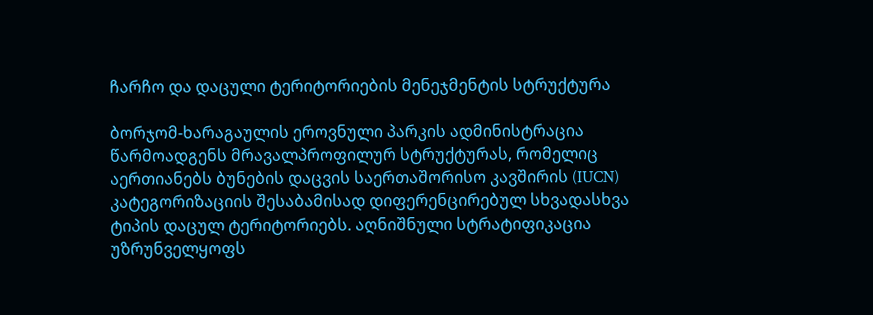ჩარჩო და დაცული ტერიტორიების მენეჯმენტის სტრუქტურა

ბორჯომ-ხარაგაულის ეროვნული პარკის ადმინისტრაცია წარმოადგენს მრავალპროფილურ სტრუქტურას, რომელიც აერთიანებს ბუნების დაცვის საერთაშორისო კავშირის (IUCN) კატეგორიზაციის შესაბამისად დიფერენცირებულ სხვადასხვა ტიპის დაცულ ტერიტორიებს. აღნიშნული სტრატიფიკაცია უზრუნველყოფს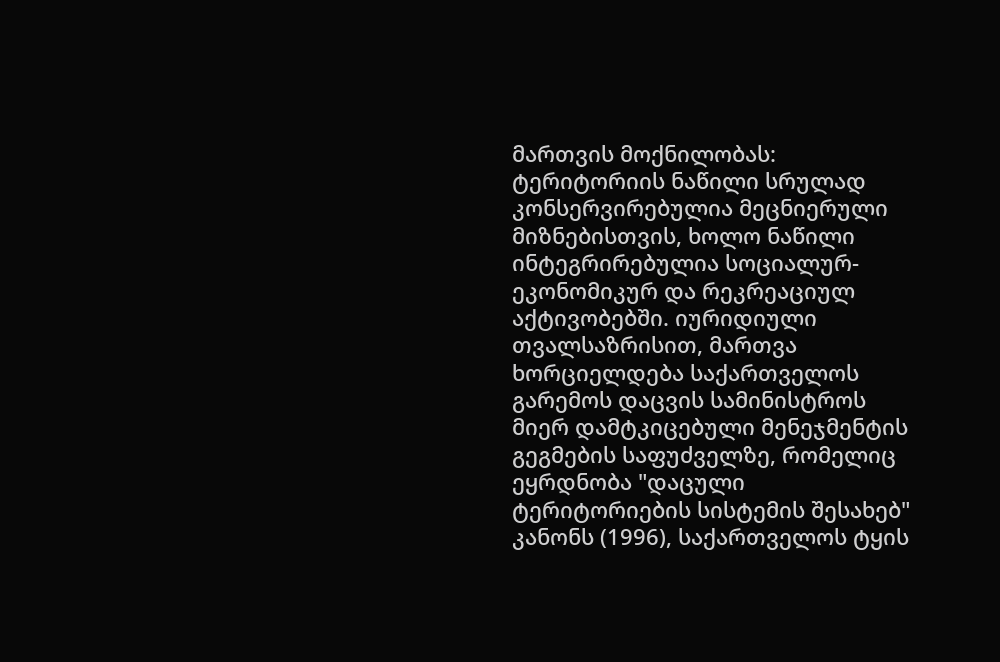მართვის მოქნილობას: ტერიტორიის ნაწილი სრულად კონსერვირებულია მეცნიერული მიზნებისთვის, ხოლო ნაწილი ინტეგრირებულია სოციალურ-ეკონომიკურ და რეკრეაციულ აქტივობებში. იურიდიული თვალსაზრისით, მართვა ხორციელდება საქართველოს გარემოს დაცვის სამინისტროს მიერ დამტკიცებული მენეჯმენტის გეგმების საფუძველზე, რომელიც ეყრდნობა "დაცული ტერიტორიების სისტემის შესახებ" კანონს (1996), საქართველოს ტყის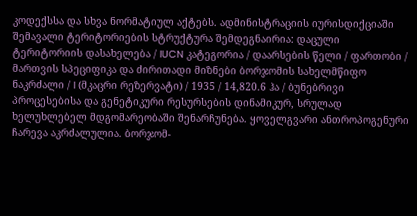კოდექსსა და სხვა ნორმატიულ აქტებს. ადმინისტრაციის იურისდიქციაში შემავალი ტერიტორიების სტრუქტურა შემდეგნაირია: დაცული ტერიტორიის დასახელება / IUCN კატეგორია / დაარსების წელი / ფართობი / მართვის სპეციფიკა და ძირითადი მიზნები ბორჯომის სახელმწიფო ნაკრძალი / I (მკაცრი რეზერვატი) / 1935 / 14,820.6 ჰა / ბუნებრივი პროცესებისა და გენეტიკური რესურსების დინამიკურ, სრულად ხელუხლებელ მდგომარეობაში შენარჩუნება. ყოველგვარი ანთროპოგენური ჩარევა აკრძალულია. ბორჯომ-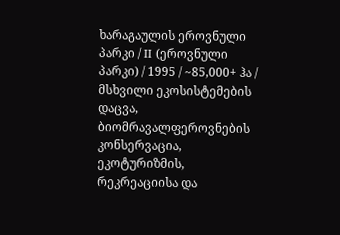ხარაგაულის ეროვნული პარკი / II (ეროვნული პარკი) / 1995 / ~85,000+ ჰა / მსხვილი ეკოსისტემების დაცვა, ბიომრავალფეროვნების კონსერვაცია, ეკოტურიზმის, რეკრეაციისა და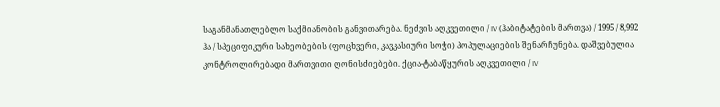საგანმანათლებლო საქმიანობის განვითარება. ნეძვის აღკვეთილი / IV (ჰაბიტატების მართვა) / 1995 / 8,992 ჰა / სპეციფიკური სახეობების (ფოცხვერი, კავკასიური სოჭი) პოპულაციების შენარჩუნება. დაშვებულია კონტროლირებადი მართვითი ღონისძიებები. ქცია-ტაბაწყურის აღკვეთილი / IV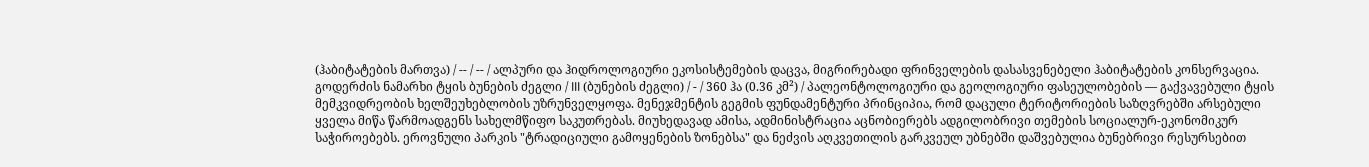(ჰაბიტატების მართვა) / -- / -- / ალპური და ჰიდროლოგიური ეკოსისტემების დაცვა, მიგრირებადი ფრინველების დასასვენებელი ჰაბიტატების კონსერვაცია. გოდერძის ნამარხი ტყის ბუნების ძეგლი / III (ბუნების ძეგლი) / - / 360 ჰა (0.36 კმ²) / პალეონტოლოგიური და გეოლოგიური ფასეულობების — გაქვავებული ტყის მემკვიდრეობის ხელშეუხებლობის უზრუნველყოფა. მენეჯმენტის გეგმის ფუნდამენტური პრინციპია, რომ დაცული ტერიტორიების საზღვრებში არსებული ყველა მიწა წარმოადგენს სახელმწიფო საკუთრებას. მიუხედავად ამისა, ადმინისტრაცია აცნობიერებს ადგილობრივი თემების სოციალურ-ეკონომიკურ საჭიროებებს. ეროვნული პარკის "ტრადიციული გამოყენების ზონებსა" და ნეძვის აღკვეთილის გარკვეულ უბნებში დაშვებულია ბუნებრივი რესურსებით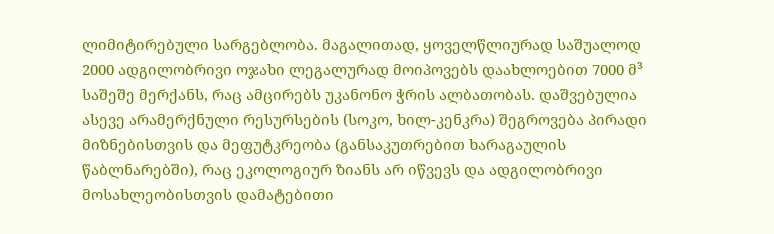ლიმიტირებული სარგებლობა. მაგალითად, ყოველწლიურად საშუალოდ 2000 ადგილობრივი ოჯახი ლეგალურად მოიპოვებს დაახლოებით 7000 მ³ საშეშე მერქანს, რაც ამცირებს უკანონო ჭრის ალბათობას. დაშვებულია ასევე არამერქნული რესურსების (სოკო, ხილ-კენკრა) შეგროვება პირადი მიზნებისთვის და მეფუტკრეობა (განსაკუთრებით ხარაგაულის წაბლნარებში), რაც ეკოლოგიურ ზიანს არ იწვევს და ადგილობრივი მოსახლეობისთვის დამატებითი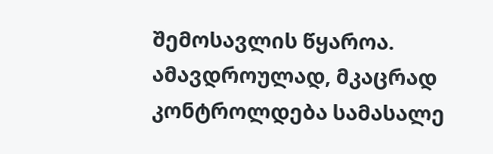შემოსავლის წყაროა. ამავდროულად, მკაცრად კონტროლდება სამასალე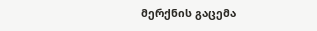მერქნის გაცემა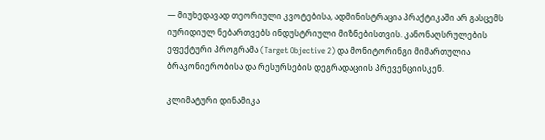— მიუხედავად თეორიული კვოტებისა, ადმინისტრაცია პრაქტიკაში არ გასცემს იურიდიულ ნებართვებს ინდუსტრიული მიზნებისთვის. კანონაღსრულების ეფექტური პროგრამა (Target Objective 2) და მონიტორინგი მიმართულია ბრაკონიერობისა და რესურსების დეგრადაციის პრევენციისკენ.

კლიმატური დინამიკა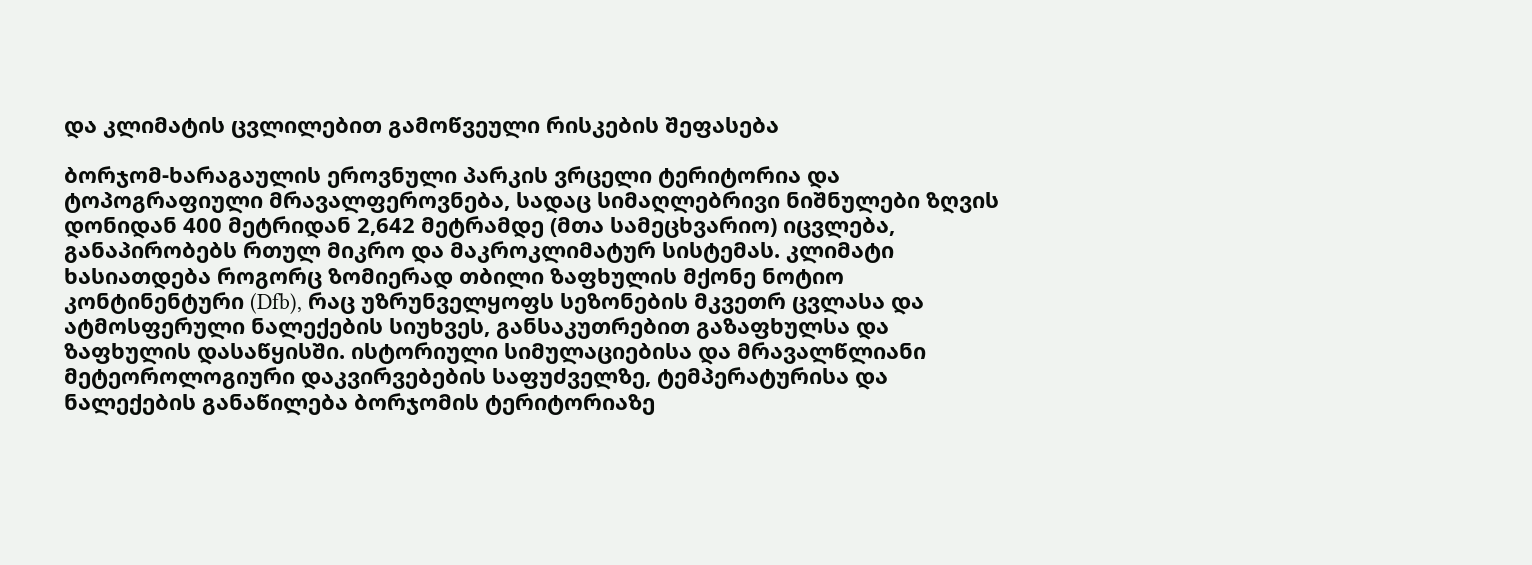და კლიმატის ცვლილებით გამოწვეული რისკების შეფასება

ბორჯომ-ხარაგაულის ეროვნული პარკის ვრცელი ტერიტორია და ტოპოგრაფიული მრავალფეროვნება, სადაც სიმაღლებრივი ნიშნულები ზღვის დონიდან 400 მეტრიდან 2,642 მეტრამდე (მთა სამეცხვარიო) იცვლება, განაპირობებს რთულ მიკრო და მაკროკლიმატურ სისტემას. კლიმატი ხასიათდება როგორც ზომიერად თბილი ზაფხულის მქონე ნოტიო კონტინენტური (Dfb), რაც უზრუნველყოფს სეზონების მკვეთრ ცვლასა და ატმოსფერული ნალექების სიუხვეს, განსაკუთრებით გაზაფხულსა და ზაფხულის დასაწყისში. ისტორიული სიმულაციებისა და მრავალწლიანი მეტეოროლოგიური დაკვირვებების საფუძველზე, ტემპერატურისა და ნალექების განაწილება ბორჯომის ტერიტორიაზე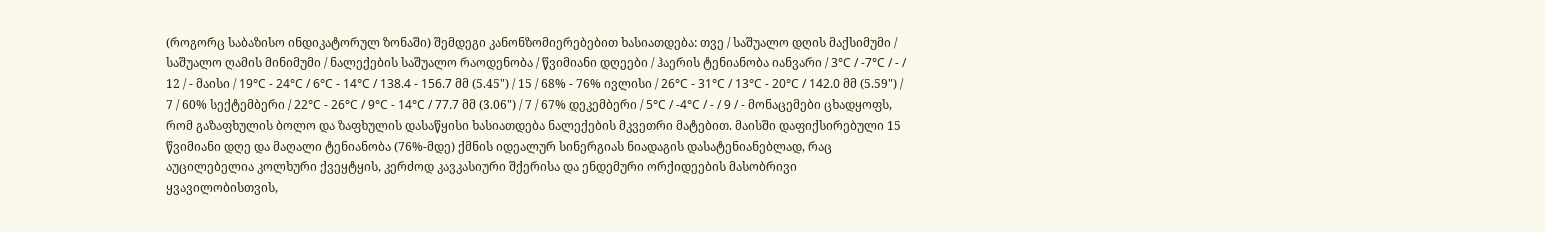(როგორც საბაზისო ინდიკატორულ ზონაში) შემდეგი კანონზომიერებებით ხასიათდება: თვე / საშუალო დღის მაქსიმუმი / საშუალო ღამის მინიმუმი / ნალექების საშუალო რაოდენობა / წვიმიანი დღეები / ჰაერის ტენიანობა იანვარი / 3°C / -7°C / - / 12 / - მაისი / 19°C - 24°C / 6°C - 14°C / 138.4 - 156.7 მმ (5.45") / 15 / 68% - 76% ივლისი / 26°C - 31°C / 13°C - 20°C / 142.0 მმ (5.59") / 7 / 60% სექტემბერი / 22°C - 26°C / 9°C - 14°C / 77.7 მმ (3.06") / 7 / 67% დეკემბერი / 5°C / -4°C / - / 9 / - მონაცემები ცხადყოფს, რომ გაზაფხულის ბოლო და ზაფხულის დასაწყისი ხასიათდება ნალექების მკვეთრი მატებით. მაისში დაფიქსირებული 15 წვიმიანი დღე და მაღალი ტენიანობა (76%-მდე) ქმნის იდეალურ სინერგიას ნიადაგის დასატენიანებლად, რაც აუცილებელია კოლხური ქვეყტყის, კერძოდ კავკასიური შქერისა და ენდემური ორქიდეების მასობრივი ყვავილობისთვის,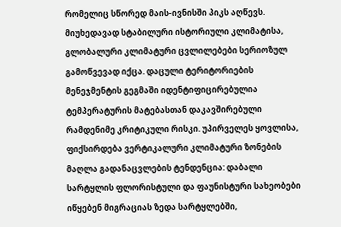რომელიც სწორედ მაის-ივნისში პიკს აღწევს. მიუხედავად სტაბილური ისტორიული კლიმატისა, გლობალური კლიმატური ცვლილებები სერიოზულ გამოწვევად იქცა. დაცული ტერიტორიების მენეჯმენტის გეგმაში იდენტიფიცირებულია ტემპერატურის მატებასთან დაკავშირებული რამდენიმე კრიტიკული რისკი. უპირველეს ყოვლისა, ფიქსირდება ვერტიკალური კლიმატური ზონების მაღლა გადანაცვლების ტენდენცია: დაბალი სარტყლის ფლორისტული და ფაუნისტური სახეობები იწყებენ მიგრაციას ზედა სარტყლებში,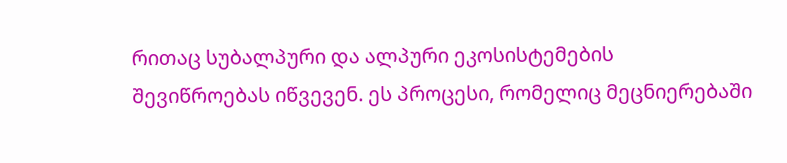რითაც სუბალპური და ალპური ეკოსისტემების შევიწროებას იწვევენ. ეს პროცესი, რომელიც მეცნიერებაში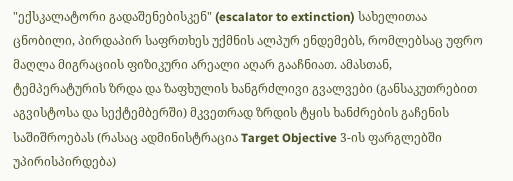"ექსკალატორი გადაშენებისკენ" (escalator to extinction) სახელითაა ცნობილი, პირდაპირ საფრთხეს უქმნის ალპურ ენდემებს, რომლებსაც უფრო მაღლა მიგრაციის ფიზიკური არეალი აღარ გააჩნიათ. ამასთან, ტემპერატურის ზრდა და ზაფხულის ხანგრძლივი გვალვები (განსაკუთრებით აგვისტოსა და სექტემბერში) მკვეთრად ზრდის ტყის ხანძრების გაჩენის საშიშროებას (რასაც ადმინისტრაცია Target Objective 3-ის ფარგლებში უპირისპირდება)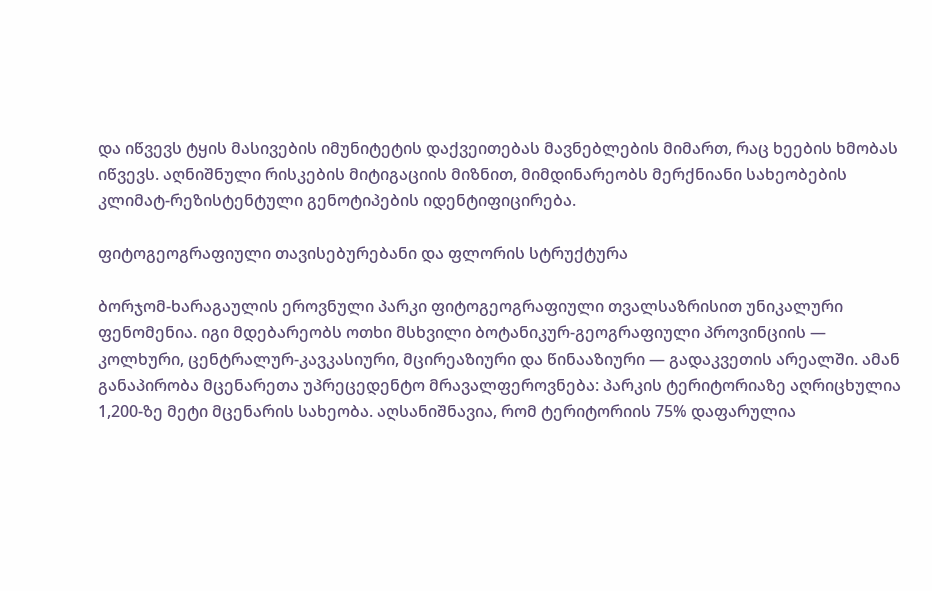და იწვევს ტყის მასივების იმუნიტეტის დაქვეითებას მავნებლების მიმართ, რაც ხეების ხმობას იწვევს. აღნიშნული რისკების მიტიგაციის მიზნით, მიმდინარეობს მერქნიანი სახეობების კლიმატ-რეზისტენტული გენოტიპების იდენტიფიცირება.

ფიტოგეოგრაფიული თავისებურებანი და ფლორის სტრუქტურა

ბორჯომ-ხარაგაულის ეროვნული პარკი ფიტოგეოგრაფიული თვალსაზრისით უნიკალური ფენომენია. იგი მდებარეობს ოთხი მსხვილი ბოტანიკურ-გეოგრაფიული პროვინციის — კოლხური, ცენტრალურ-კავკასიური, მცირეაზიური და წინააზიური — გადაკვეთის არეალში. ამან განაპირობა მცენარეთა უპრეცედენტო მრავალფეროვნება: პარკის ტერიტორიაზე აღრიცხულია 1,200-ზე მეტი მცენარის სახეობა. აღსანიშნავია, რომ ტერიტორიის 75% დაფარულია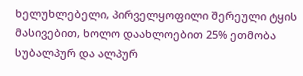ხელუხლებელი, პირველყოფილი შერეული ტყის მასივებით, ხოლო დაახლოებით 25% ეთმობა სუბალპურ და ალპურ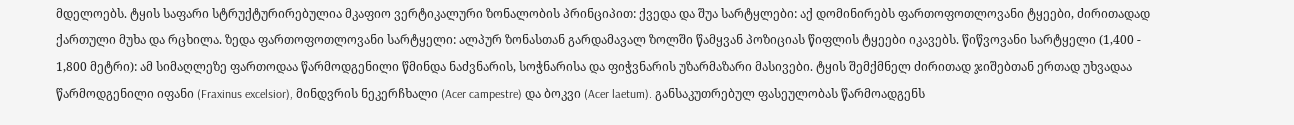მდელოებს. ტყის საფარი სტრუქტურირებულია მკაფიო ვერტიკალური ზონალობის პრინციპით: ქვედა და შუა სარტყლები: აქ დომინირებს ფართოფოთლოვანი ტყეები, ძირითადად ქართული მუხა და რცხილა. ზედა ფართოფოთლოვანი სარტყელი: ალპურ ზონასთან გარდამავალ ზოლში წამყვან პოზიციას წიფლის ტყეები იკავებს. წიწვოვანი სარტყელი (1,400 - 1,800 მეტრი): ამ სიმაღლეზე ფართოდაა წარმოდგენილი წმინდა ნაძვნარის, სოჭნარისა და ფიჭვნარის უზარმაზარი მასივები. ტყის შემქმნელ ძირითად ჯიშებთან ერთად უხვადაა წარმოდგენილი იფანი (Fraxinus excelsior), მინდვრის ნეკერჩხალი (Acer campestre) და ბოკვი (Acer laetum). განსაკუთრებულ ფასეულობას წარმოადგენს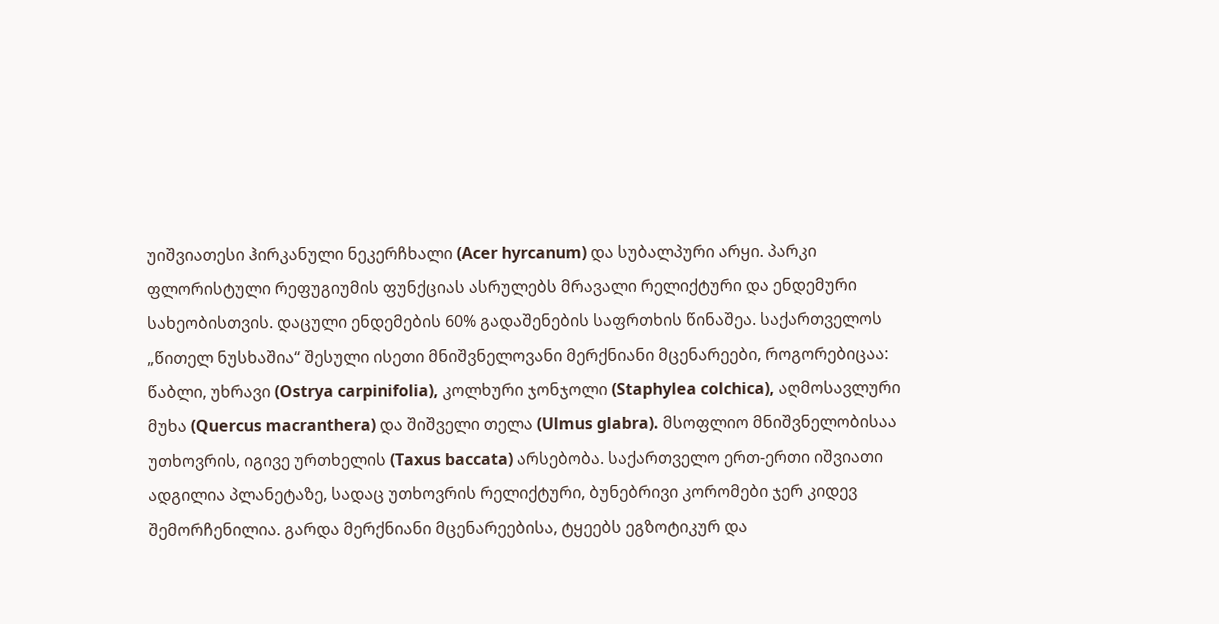უიშვიათესი ჰირკანული ნეკერჩხალი (Acer hyrcanum) და სუბალპური არყი. პარკი ფლორისტული რეფუგიუმის ფუნქციას ასრულებს მრავალი რელიქტური და ენდემური სახეობისთვის. დაცული ენდემების 60% გადაშენების საფრთხის წინაშეა. საქართველოს „წითელ ნუსხაშია“ შესული ისეთი მნიშვნელოვანი მერქნიანი მცენარეები, როგორებიცაა: წაბლი, უხრავი (Ostrya carpinifolia), კოლხური ჯონჯოლი (Staphylea colchica), აღმოსავლური მუხა (Quercus macranthera) და შიშველი თელა (Ulmus glabra). მსოფლიო მნიშვნელობისაა უთხოვრის, იგივე ურთხელის (Taxus baccata) არსებობა. საქართველო ერთ-ერთი იშვიათი ადგილია პლანეტაზე, სადაც უთხოვრის რელიქტური, ბუნებრივი კორომები ჯერ კიდევ შემორჩენილია. გარდა მერქნიანი მცენარეებისა, ტყეებს ეგზოტიკურ და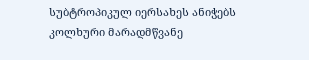სუბტროპიკულ იერსახეს ანიჭებს კოლხური მარადმწვანე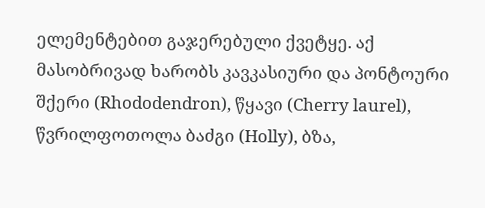ელემენტებით გაჯერებული ქვეტყე. აქ მასობრივად ხარობს კავკასიური და პონტოური შქერი (Rhododendron), წყავი (Cherry laurel), წვრილფოთოლა ბაძგი (Holly), ბზა,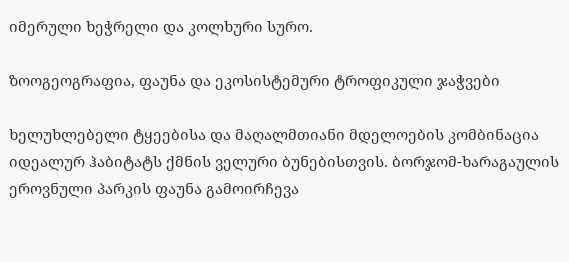იმერული ხეჭრელი და კოლხური სურო.

ზოოგეოგრაფია, ფაუნა და ეკოსისტემური ტროფიკული ჯაჭვები

ხელუხლებელი ტყეებისა და მაღალმთიანი მდელოების კომბინაცია იდეალურ ჰაბიტატს ქმნის ველური ბუნებისთვის. ბორჯომ-ხარაგაულის ეროვნული პარკის ფაუნა გამოირჩევა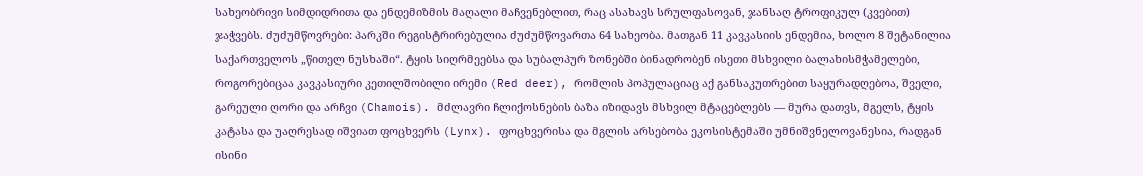სახეობრივი სიმდიდრითა და ენდემიზმის მაღალი მაჩვენებლით, რაც ასახავს სრულფასოვან, ჯანსაღ ტროფიკულ (კვებით) ჯაჭვებს. ძუძუმწოვრები: პარკში რეგისტრირებულია ძუძუმწოვართა 64 სახეობა. მათგან 11 კავკასიის ენდემია, ხოლო 8 შეტანილია საქართველოს „წითელ ნუსხაში“. ტყის სიღრმეებსა და სუბალპურ ზონებში ბინადრობენ ისეთი მსხვილი ბალახისმჭამელები, როგორებიცაა კავკასიური კეთილშობილი ირემი (Red deer), რომლის პოპულაციაც აქ განსაკუთრებით საყურადღებოა, შველი, გარეული ღორი და არჩვი (Chamois). მძლავრი ჩლიქოსნების ბაზა იზიდავს მსხვილ მტაცებლებს — მურა დათვს, მგელს, ტყის კატასა და უაღრესად იშვიათ ფოცხვერს (Lynx). ფოცხვერისა და მგლის არსებობა ეკოსისტემაში უმნიშვნელოვანესია, რადგან ისინი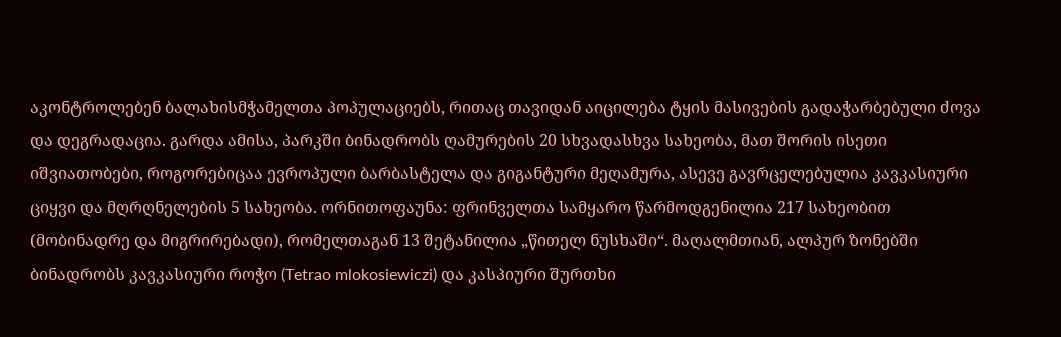აკონტროლებენ ბალახისმჭამელთა პოპულაციებს, რითაც თავიდან აიცილება ტყის მასივების გადაჭარბებული ძოვა და დეგრადაცია. გარდა ამისა, პარკში ბინადრობს ღამურების 20 სხვადასხვა სახეობა, მათ შორის ისეთი იშვიათობები, როგორებიცაა ევროპული ბარბასტელა და გიგანტური მეღამურა, ასევე გავრცელებულია კავკასიური ციყვი და მღრღნელების 5 სახეობა. ორნითოფაუნა: ფრინველთა სამყარო წარმოდგენილია 217 სახეობით (მობინადრე და მიგრირებადი), რომელთაგან 13 შეტანილია „წითელ ნუსხაში“. მაღალმთიან, ალპურ ზონებში ბინადრობს კავკასიური როჭო (Tetrao mlokosiewiczi) და კასპიური შურთხი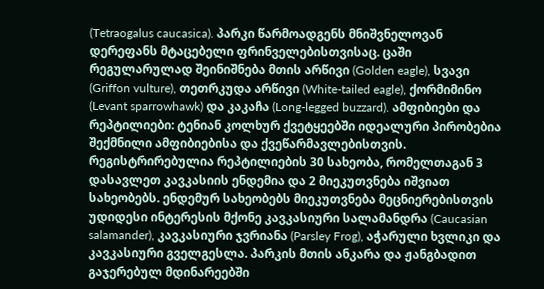(Tetraogalus caucasica). პარკი წარმოადგენს მნიშვნელოვან დერეფანს მტაცებელი ფრინველებისთვისაც. ცაში რეგულარულად შეინიშნება მთის არწივი (Golden eagle), სვავი (Griffon vulture), თეთრკუდა არწივი (White-tailed eagle), ქორმიმინო (Levant sparrowhawk) და კაკაჩა (Long-legged buzzard). ამფიბიები და რეპტილიები: ტენიან კოლხურ ქვეტყეებში იდეალური პირობებია შექმნილი ამფიბიებისა და ქვეწარმავლებისთვის. რეგისტრირებულია რეპტილიების 30 სახეობა, რომელთაგან 3 დასავლეთ კავკასიის ენდემია და 2 მიეკუთვნება იშვიათ სახეობებს. ენდემურ სახეობებს მიეკუთვნება მეცნიერებისთვის უდიდესი ინტერესის მქონე კავკასიური სალამანდრა (Caucasian salamander), კავკასიური ჯვრიანა (Parsley Frog), აჭარული ხვლიკი და კავკასიური გველგესლა. პარკის მთის ანკარა და ჟანგბადით გაჯერებულ მდინარეებში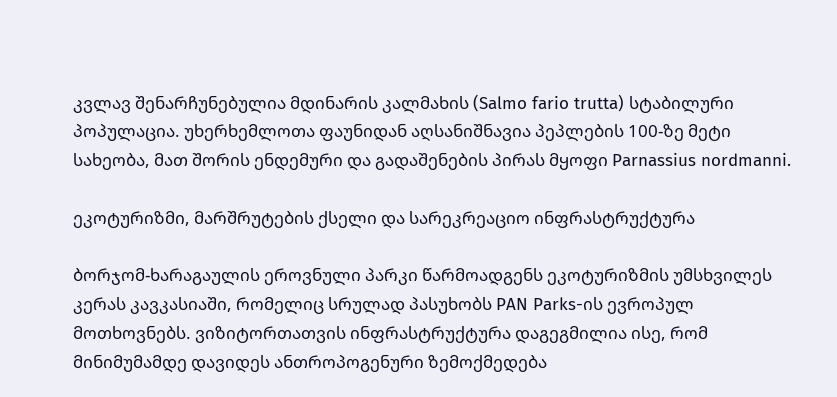კვლავ შენარჩუნებულია მდინარის კალმახის (Salmo fario trutta) სტაბილური პოპულაცია. უხერხემლოთა ფაუნიდან აღსანიშნავია პეპლების 100-ზე მეტი სახეობა, მათ შორის ენდემური და გადაშენების პირას მყოფი Parnassius nordmanni.

ეკოტურიზმი, მარშრუტების ქსელი და სარეკრეაციო ინფრასტრუქტურა

ბორჯომ-ხარაგაულის ეროვნული პარკი წარმოადგენს ეკოტურიზმის უმსხვილეს კერას კავკასიაში, რომელიც სრულად პასუხობს PAN Parks-ის ევროპულ მოთხოვნებს. ვიზიტორთათვის ინფრასტრუქტურა დაგეგმილია ისე, რომ მინიმუმამდე დავიდეს ანთროპოგენური ზემოქმედება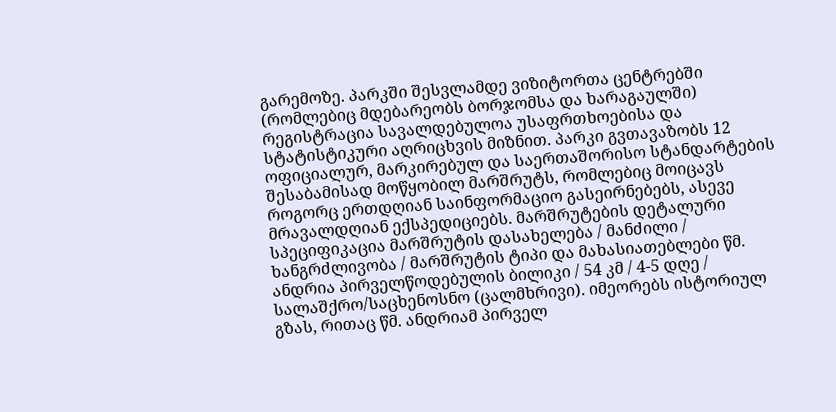გარემოზე. პარკში შესვლამდე ვიზიტორთა ცენტრებში (რომლებიც მდებარეობს ბორჯომსა და ხარაგაულში) რეგისტრაცია სავალდებულოა უსაფრთხოებისა და სტატისტიკური აღრიცხვის მიზნით. პარკი გვთავაზობს 12 ოფიციალურ, მარკირებულ და საერთაშორისო სტანდარტების შესაბამისად მოწყობილ მარშრუტს, რომლებიც მოიცავს როგორც ერთდღიან საინფორმაციო გასეირნებებს, ასევე მრავალდღიან ექსპედიციებს. მარშრუტების დეტალური სპეციფიკაცია მარშრუტის დასახელება / მანძილი / ხანგრძლივობა / მარშრუტის ტიპი და მახასიათებლები წმ. ანდრია პირველწოდებულის ბილიკი / 54 კმ / 4-5 დღე / სალაშქრო/საცხენოსნო (ცალმხრივი). იმეორებს ისტორიულ გზას, რითაც წმ. ანდრიამ პირველ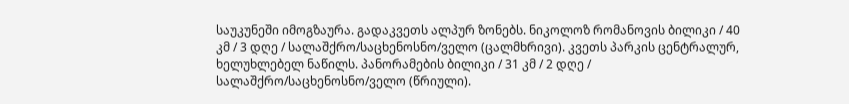საუკუნეში იმოგზაურა. გადაკვეთს ალპურ ზონებს. ნიკოლოზ რომანოვის ბილიკი / 40 კმ / 3 დღე / სალაშქრო/საცხენოსნო/ველო (ცალმხრივი). კვეთს პარკის ცენტრალურ, ხელუხლებელ ნაწილს. პანორამების ბილიკი / 31 კმ / 2 დღე / სალაშქრო/საცხენოსნო/ველო (წრიული).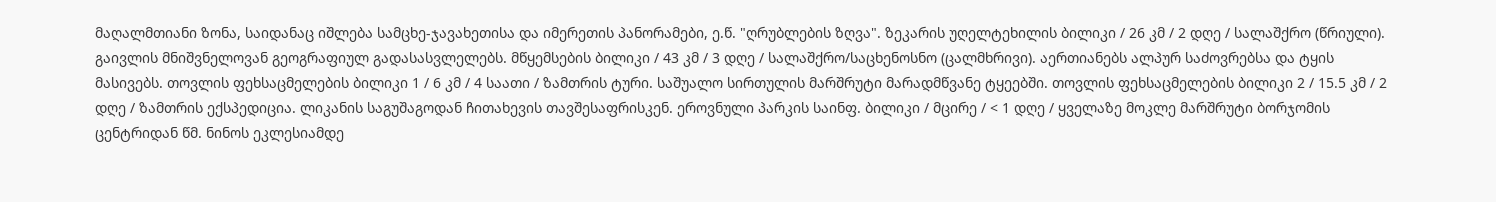მაღალმთიანი ზონა, საიდანაც იშლება სამცხე-ჯავახეთისა და იმერეთის პანორამები, ე.წ. "ღრუბლების ზღვა". ზეკარის უღელტეხილის ბილიკი / 26 კმ / 2 დღე / სალაშქრო (წრიული). გაივლის მნიშვნელოვან გეოგრაფიულ გადასასვლელებს. მწყემსების ბილიკი / 43 კმ / 3 დღე / სალაშქრო/საცხენოსნო (ცალმხრივი). აერთიანებს ალპურ საძოვრებსა და ტყის მასივებს. თოვლის ფეხსაცმელების ბილიკი 1 / 6 კმ / 4 საათი / ზამთრის ტური. საშუალო სირთულის მარშრუტი მარადმწვანე ტყეებში. თოვლის ფეხსაცმელების ბილიკი 2 / 15.5 კმ / 2 დღე / ზამთრის ექსპედიცია. ლიკანის საგუშაგოდან ჩითახევის თავშესაფრისკენ. ეროვნული პარკის საინფ. ბილიკი / მცირე / < 1 დღე / ყველაზე მოკლე მარშრუტი ბორჯომის ცენტრიდან წმ. ნინოს ეკლესიამდე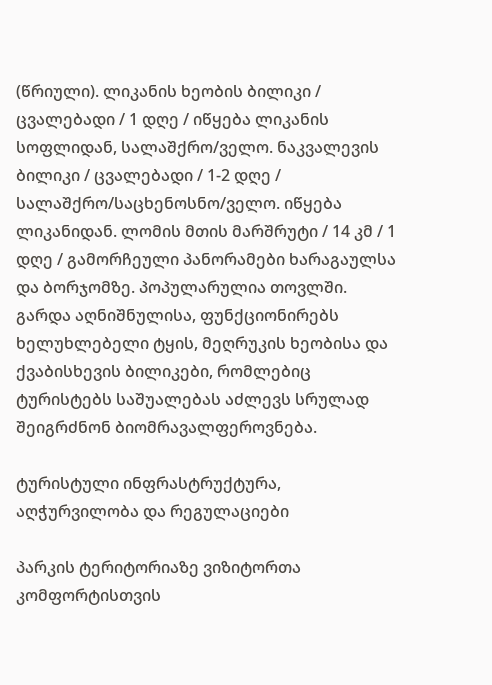(წრიული). ლიკანის ხეობის ბილიკი / ცვალებადი / 1 დღე / იწყება ლიკანის სოფლიდან, სალაშქრო/ველო. ნაკვალევის ბილიკი / ცვალებადი / 1-2 დღე / სალაშქრო/საცხენოსნო/ველო. იწყება ლიკანიდან. ლომის მთის მარშრუტი / 14 კმ / 1 დღე / გამორჩეული პანორამები ხარაგაულსა და ბორჯომზე. პოპულარულია თოვლში. გარდა აღნიშნულისა, ფუნქციონირებს ხელუხლებელი ტყის, მეღრუკის ხეობისა და ქვაბისხევის ბილიკები, რომლებიც ტურისტებს საშუალებას აძლევს სრულად შეიგრძნონ ბიომრავალფეროვნება.

ტურისტული ინფრასტრუქტურა, აღჭურვილობა და რეგულაციები

პარკის ტერიტორიაზე ვიზიტორთა კომფორტისთვის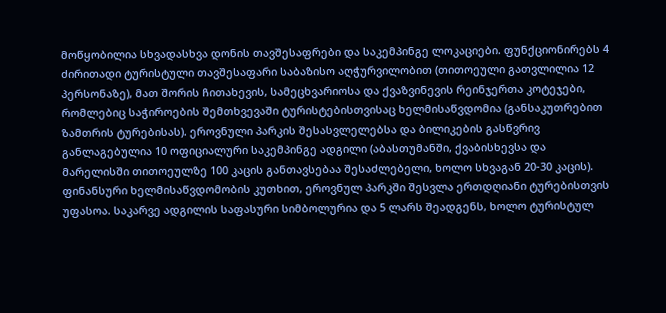მოწყობილია სხვადასხვა დონის თავშესაფრები და საკემპინგე ლოკაციები. ფუნქციონირებს 4 ძირითადი ტურისტული თავშესაფარი საბაზისო აღჭურვილობით (თითოეული გათვლილია 12 პერსონაზე), მათ შორის ჩითახევის, სამეცხვარიოსა და ქვაზვინევის რეინჯერთა კოტეჯები, რომლებიც საჭიროების შემთხვევაში ტურისტებისთვისაც ხელმისაწვდომია (განსაკუთრებით ზამთრის ტურებისას). ეროვნული პარკის შესასვლელებსა და ბილიკების გასწვრივ განლაგებულია 10 ოფიციალური საკემპინგე ადგილი (აბასთუმანში, ქვაბისხევსა და მარელისში თითოეულზე 100 კაცის განთავსებაა შესაძლებელი, ხოლო სხვაგან 20-30 კაცის). ფინანსური ხელმისაწვდომობის კუთხით, ეროვნულ პარკში შესვლა ერთდღიანი ტურებისთვის უფასოა. საკარვე ადგილის საფასური სიმბოლურია და 5 ლარს შეადგენს, ხოლო ტურისტულ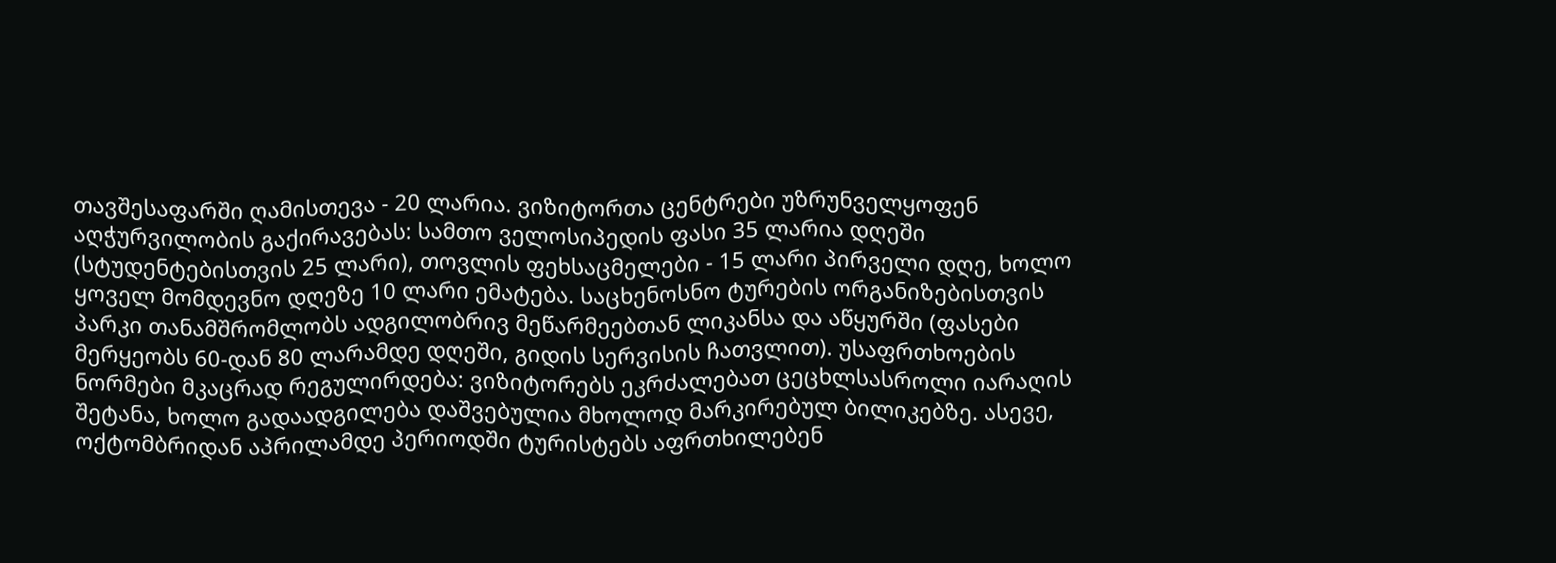თავშესაფარში ღამისთევა - 20 ლარია. ვიზიტორთა ცენტრები უზრუნველყოფენ აღჭურვილობის გაქირავებას: სამთო ველოსიპედის ფასი 35 ლარია დღეში (სტუდენტებისთვის 25 ლარი), თოვლის ფეხსაცმელები - 15 ლარი პირველი დღე, ხოლო ყოველ მომდევნო დღეზე 10 ლარი ემატება. საცხენოსნო ტურების ორგანიზებისთვის პარკი თანამშრომლობს ადგილობრივ მეწარმეებთან ლიკანსა და აწყურში (ფასები მერყეობს 60-დან 80 ლარამდე დღეში, გიდის სერვისის ჩათვლით). უსაფრთხოების ნორმები მკაცრად რეგულირდება: ვიზიტორებს ეკრძალებათ ცეცხლსასროლი იარაღის შეტანა, ხოლო გადაადგილება დაშვებულია მხოლოდ მარკირებულ ბილიკებზე. ასევე, ოქტომბრიდან აპრილამდე პერიოდში ტურისტებს აფრთხილებენ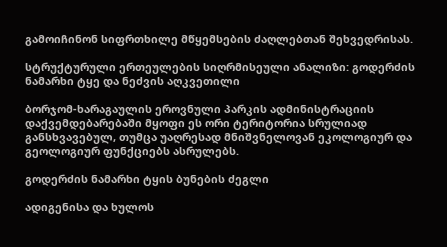გამოიჩინონ სიფრთხილე მწყემსების ძაღლებთან შეხვედრისას.

სტრუქტურული ერთეულების სიღრმისეული ანალიზი: გოდერძის ნამარხი ტყე და ნეძვის აღკვეთილი

ბორჯომ-ხარაგაულის ეროვნული პარკის ადმინისტრაციის დაქვემდებარებაში მყოფი ეს ორი ტერიტორია სრულიად განსხვავებულ, თუმცა უაღრესად მნიშვნელოვან ეკოლოგიურ და გეოლოგიურ ფუნქციებს ასრულებს.

გოდერძის ნამარხი ტყის ბუნების ძეგლი

ადიგენისა და ხულოს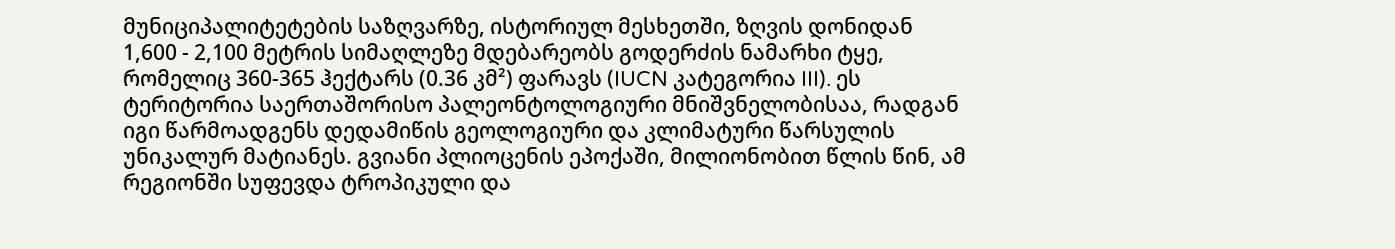მუნიციპალიტეტების საზღვარზე, ისტორიულ მესხეთში, ზღვის დონიდან 1,600 - 2,100 მეტრის სიმაღლეზე მდებარეობს გოდერძის ნამარხი ტყე, რომელიც 360-365 ჰექტარს (0.36 კმ²) ფარავს (IUCN კატეგორია III). ეს ტერიტორია საერთაშორისო პალეონტოლოგიური მნიშვნელობისაა, რადგან იგი წარმოადგენს დედამიწის გეოლოგიური და კლიმატური წარსულის უნიკალურ მატიანეს. გვიანი პლიოცენის ეპოქაში, მილიონობით წლის წინ, ამ რეგიონში სუფევდა ტროპიკული და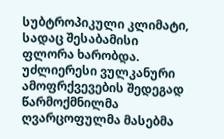სუბტროპიკული კლიმატი, სადაც შესაბამისი ფლორა ხარობდა. უძლიერესი ვულკანური ამოფრქვევების შედეგად წარმოქმნილმა ღვარცოფულმა მასებმა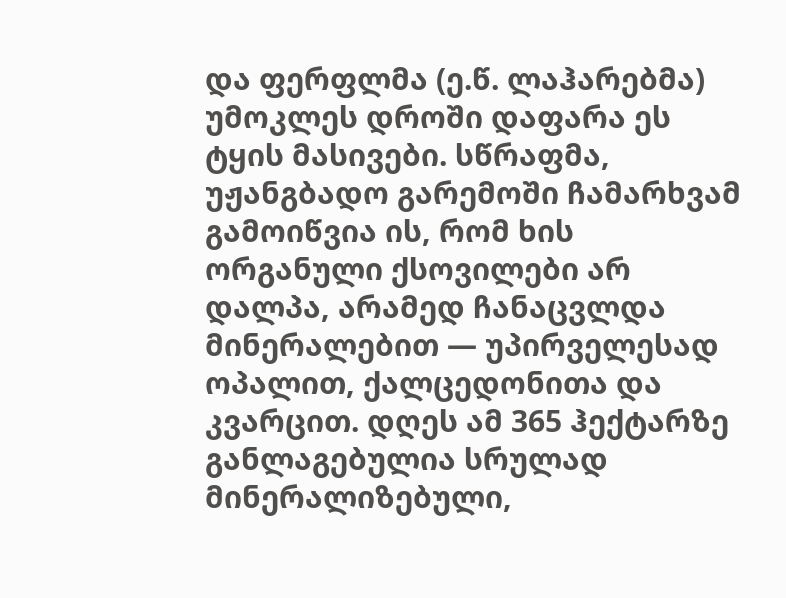და ფერფლმა (ე.წ. ლაჰარებმა) უმოკლეს დროში დაფარა ეს ტყის მასივები. სწრაფმა, უჟანგბადო გარემოში ჩამარხვამ გამოიწვია ის, რომ ხის ორგანული ქსოვილები არ დალპა, არამედ ჩანაცვლდა მინერალებით — უპირველესად ოპალით, ქალცედონითა და კვარცით. დღეს ამ 365 ჰექტარზე განლაგებულია სრულად მინერალიზებული,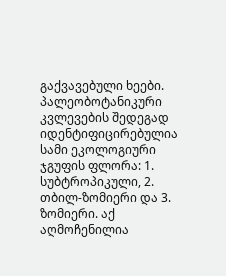გაქვავებული ხეები. პალეობოტანიკური კვლევების შედეგად იდენტიფიცირებულია სამი ეკოლოგიური ჯგუფის ფლორა: 1. სუბტროპიკული, 2. თბილ-ზომიერი და 3. ზომიერი. აქ აღმოჩენილია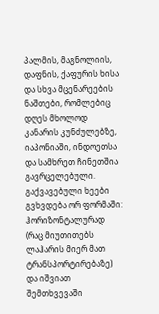პალმის, მაგნოლიის, დაფნის, ქაფურის ხისა და სხვა მცენარეების ნაშთები, რომლებიც დღეს მხოლოდ კანარის კუნძულებზე, იაპონიაში, ინდოეთსა და სამხრეთ ჩინეთშია გავრცელებული. გაქვავებული ხეები გვხვდება ორ ფორმაში: ჰორიზონტალურად (რაც მიუთითებს ლაჰარის მიერ მათ ტრანსპორტირებაზე) და იშვიათ შემთხვევაში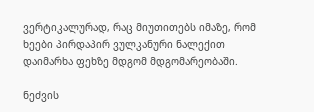ვერტიკალურად, რაც მიუთითებს იმაზე, რომ ხეები პირდაპირ ვულკანური ნალექით დაიმარხა ფეხზე მდგომ მდგომარეობაში.

ნეძვის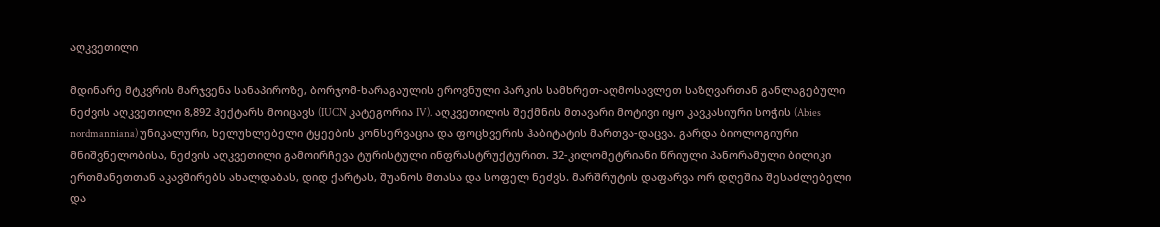აღკვეთილი

მდინარე მტკვრის მარჯვენა სანაპიროზე, ბორჯომ-ხარაგაულის ეროვნული პარკის სამხრეთ-აღმოსავლეთ საზღვართან განლაგებული ნეძვის აღკვეთილი 8,892 ჰექტარს მოიცავს (IUCN კატეგორია IV). აღკვეთილის შექმნის მთავარი მოტივი იყო კავკასიური სოჭის (Abies nordmanniana) უნიკალური, ხელუხლებელი ტყეების კონსერვაცია და ფოცხვერის ჰაბიტატის მართვა-დაცვა. გარდა ბიოლოგიური მნიშვნელობისა, ნეძვის აღკვეთილი გამოირჩევა ტურისტული ინფრასტრუქტურით. 32-კილომეტრიანი წრიული პანორამული ბილიკი ერთმანეთთან აკავშირებს ახალდაბას, დიდ ქარტას, შუანოს მთასა და სოფელ ნეძვს. მარშრუტის დაფარვა ორ დღეშია შესაძლებელი და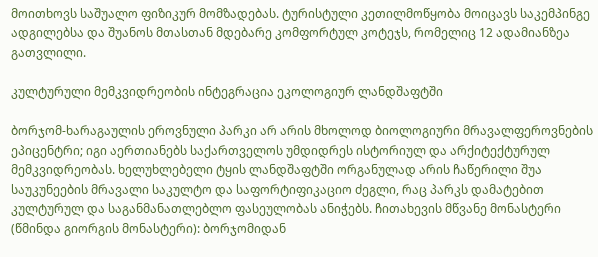მოითხოვს საშუალო ფიზიკურ მომზადებას. ტურისტული კეთილმოწყობა მოიცავს საკემპინგე ადგილებსა და შუანოს მთასთან მდებარე კომფორტულ კოტეჯს, რომელიც 12 ადამიანზეა გათვლილი.

კულტურული მემკვიდრეობის ინტეგრაცია ეკოლოგიურ ლანდშაფტში

ბორჯომ-ხარაგაულის ეროვნული პარკი არ არის მხოლოდ ბიოლოგიური მრავალფეროვნების ეპიცენტრი; იგი აერთიანებს საქართველოს უმდიდრეს ისტორიულ და არქიტექტურულ მემკვიდრეობას. ხელუხლებელი ტყის ლანდშაფტში ორგანულად არის ჩაწერილი შუა საუკუნეების მრავალი საკულტო და საფორტიფიკაციო ძეგლი, რაც პარკს დამატებით კულტურულ და საგანმანათლებლო ფასეულობას ანიჭებს. ჩითახევის მწვანე მონასტერი (წმინდა გიორგის მონასტერი): ბორჯომიდან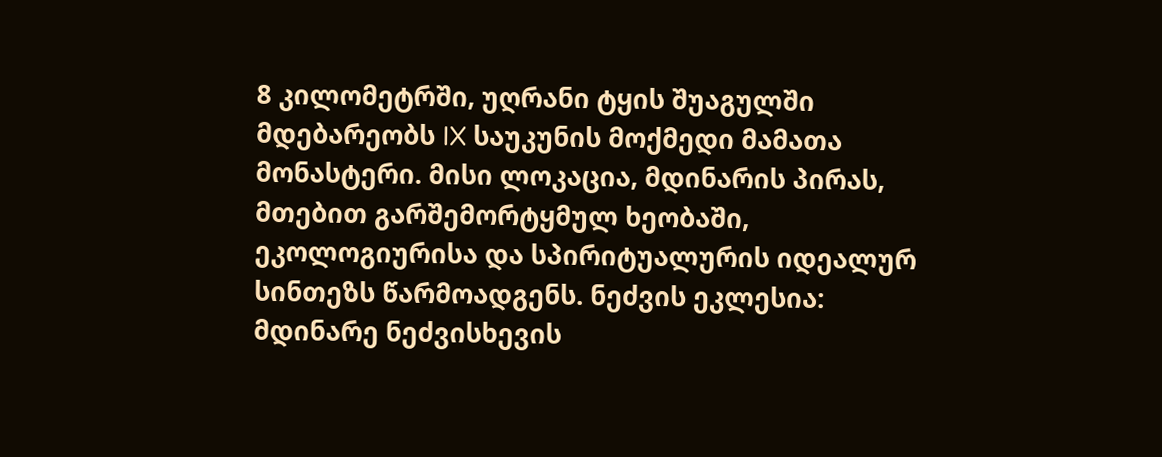8 კილომეტრში, უღრანი ტყის შუაგულში მდებარეობს IX საუკუნის მოქმედი მამათა მონასტერი. მისი ლოკაცია, მდინარის პირას, მთებით გარშემორტყმულ ხეობაში, ეკოლოგიურისა და სპირიტუალურის იდეალურ სინთეზს წარმოადგენს. ნეძვის ეკლესია: მდინარე ნეძვისხევის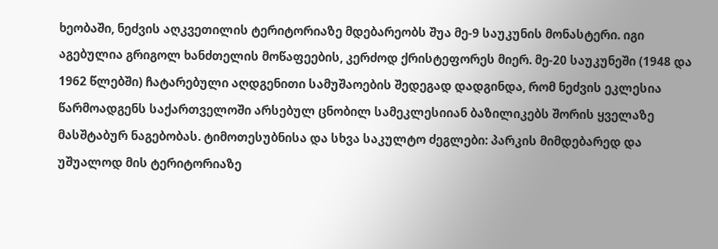ხეობაში, ნეძვის აღკვეთილის ტერიტორიაზე მდებარეობს შუა მე-9 საუკუნის მონასტერი. იგი აგებულია გრიგოლ ხანძთელის მოწაფეების, კერძოდ ქრისტეფორეს მიერ. მე-20 საუკუნეში (1948 და 1962 წლებში) ჩატარებული აღდგენითი სამუშაოების შედეგად დადგინდა, რომ ნეძვის ეკლესია წარმოადგენს საქართველოში არსებულ ცნობილ სამეკლესიიან ბაზილიკებს შორის ყველაზე მასშტაბურ ნაგებობას. ტიმოთესუბნისა და სხვა საკულტო ძეგლები: პარკის მიმდებარედ და უშუალოდ მის ტერიტორიაზე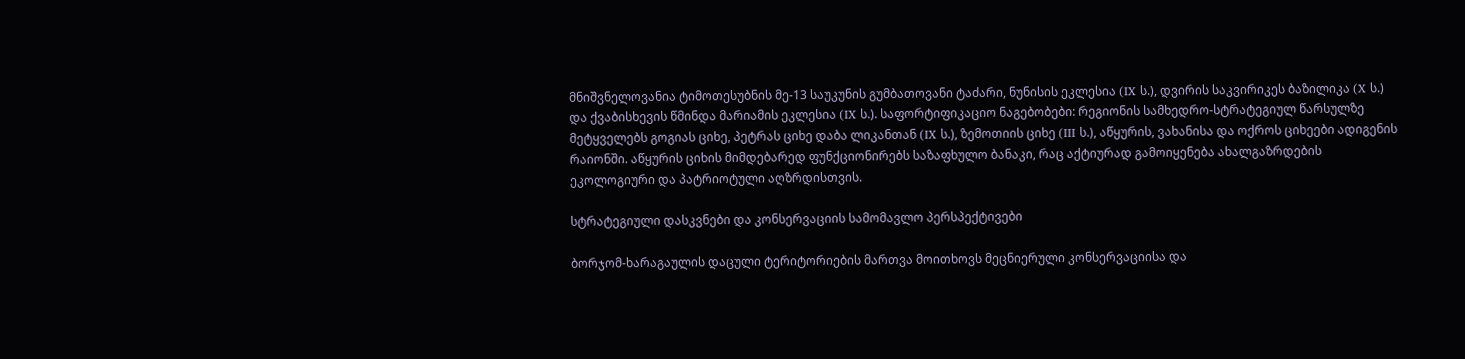მნიშვნელოვანია ტიმოთესუბნის მე-13 საუკუნის გუმბათოვანი ტაძარი, ნუნისის ეკლესია (IX ს.), დვირის საკვირიკეს ბაზილიკა (X ს.) და ქვაბისხევის წმინდა მარიამის ეკლესია (IX ს.). საფორტიფიკაციო ნაგებობები: რეგიონის სამხედრო-სტრატეგიულ წარსულზე მეტყველებს გოგიას ციხე, პეტრას ციხე დაბა ლიკანთან (IX ს.), ზემოთიის ციხე (III ს.), აწყურის, ვახანისა და ოქროს ციხეები ადიგენის რაიონში. აწყურის ციხის მიმდებარედ ფუნქციონირებს საზაფხულო ბანაკი, რაც აქტიურად გამოიყენება ახალგაზრდების ეკოლოგიური და პატრიოტული აღზრდისთვის.

სტრატეგიული დასკვნები და კონსერვაციის სამომავლო პერსპექტივები

ბორჯომ-ხარაგაულის დაცული ტერიტორიების მართვა მოითხოვს მეცნიერული კონსერვაციისა და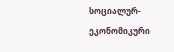სოციალურ-ეკონომიკური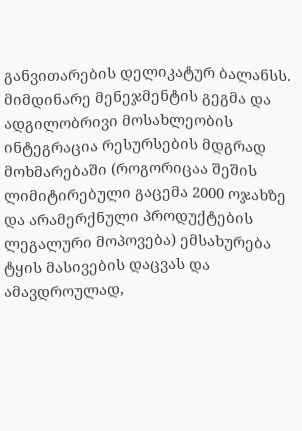განვითარების დელიკატურ ბალანსს. მიმდინარე მენეჯმენტის გეგმა და ადგილობრივი მოსახლეობის ინტეგრაცია რესურსების მდგრად მოხმარებაში (როგორიცაა შეშის ლიმიტირებული გაცემა 2000 ოჯახზე და არამერქნული პროდუქტების ლეგალური მოპოვება) ემსახურება ტყის მასივების დაცვას და ამავდროულად,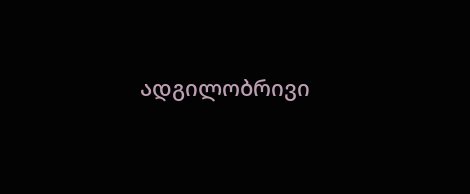ადგილობრივი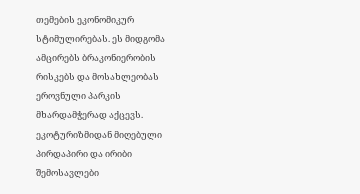თემების ეკონომიკურ სტიმულირებას. ეს მიდგომა ამცირებს ბრაკონიერობის რისკებს და მოსახლეობას ეროვნული პარკის მხარდამჭერად აქცევს. ეკოტურიზმიდან მიღებული პირდაპირი და ირიბი შემოსავლები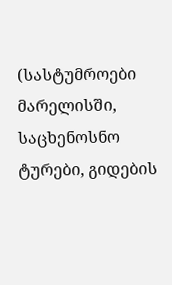(სასტუმროები მარელისში, საცხენოსნო ტურები, გიდების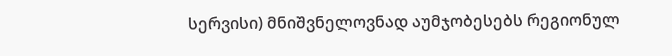სერვისი) მნიშვნელოვნად აუმჯობესებს რეგიონულ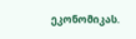ეკონომიკას.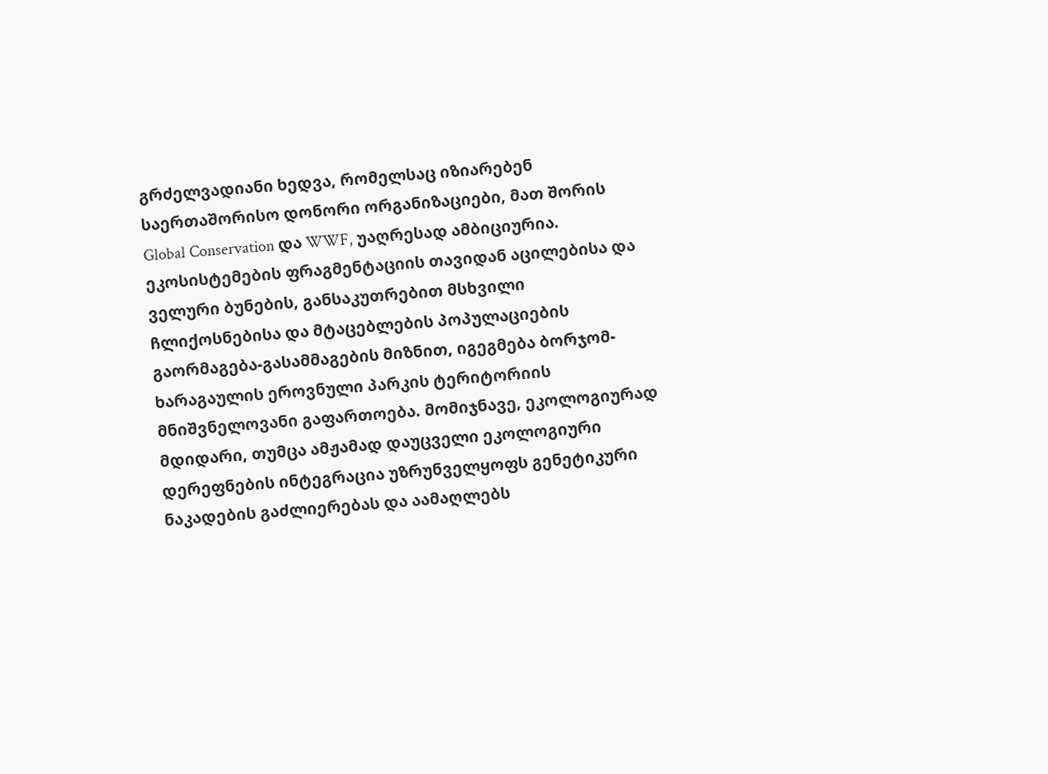გრძელვადიანი ხედვა, რომელსაც იზიარებენ საერთაშორისო დონორი ორგანიზაციები, მათ შორის Global Conservation და WWF, უაღრესად ამბიციურია. ეკოსისტემების ფრაგმენტაციის თავიდან აცილებისა და ველური ბუნების, განსაკუთრებით მსხვილი ჩლიქოსნებისა და მტაცებლების პოპულაციების გაორმაგება-გასამმაგების მიზნით, იგეგმება ბორჯომ-ხარაგაულის ეროვნული პარკის ტერიტორიის მნიშვნელოვანი გაფართოება. მომიჯნავე, ეკოლოგიურად მდიდარი, თუმცა ამჟამად დაუცველი ეკოლოგიური დერეფნების ინტეგრაცია უზრუნველყოფს გენეტიკური ნაკადების გაძლიერებას და აამაღლებს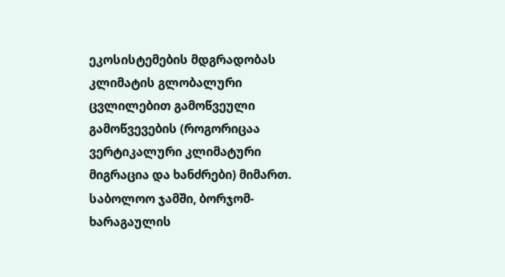ეკოსისტემების მდგრადობას კლიმატის გლობალური ცვლილებით გამოწვეული გამოწვევების (როგორიცაა ვერტიკალური კლიმატური მიგრაცია და ხანძრები) მიმართ. საბოლოო ჯამში, ბორჯომ-ხარაგაულის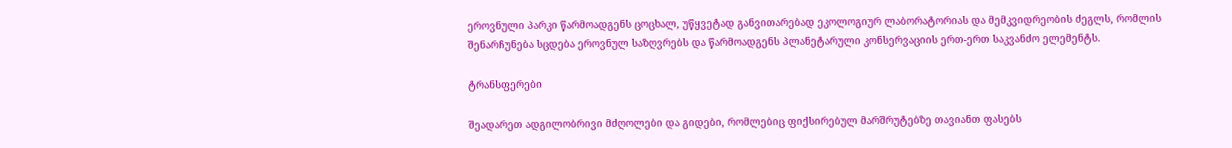ეროვნული პარკი წარმოადგენს ცოცხალ, უწყვეტად განვითარებად ეკოლოგიურ ლაბორატორიას და მემკვიდრეობის ძეგლს, რომლის შენარჩუნება სცდება ეროვნულ საზღვრებს და წარმოადგენს პლანეტარული კონსერვაციის ერთ-ერთ საკვანძო ელემენტს.

ტრანსფერები

შეადარეთ ადგილობრივი მძღოლები და გიდები, რომლებიც ფიქსირებულ მარშრუტებზე თავიანთ ფასებს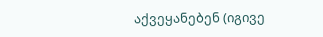აქვეყანებენ (იგივე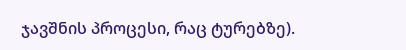ჯავშნის პროცესი, რაც ტურებზე).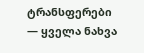ტრანსფერები — ყველა ნახვა